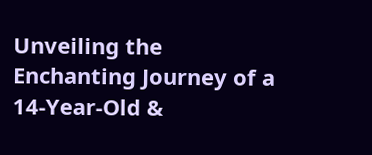Unveiling the Enchanting Journey of a 14-Year-Old &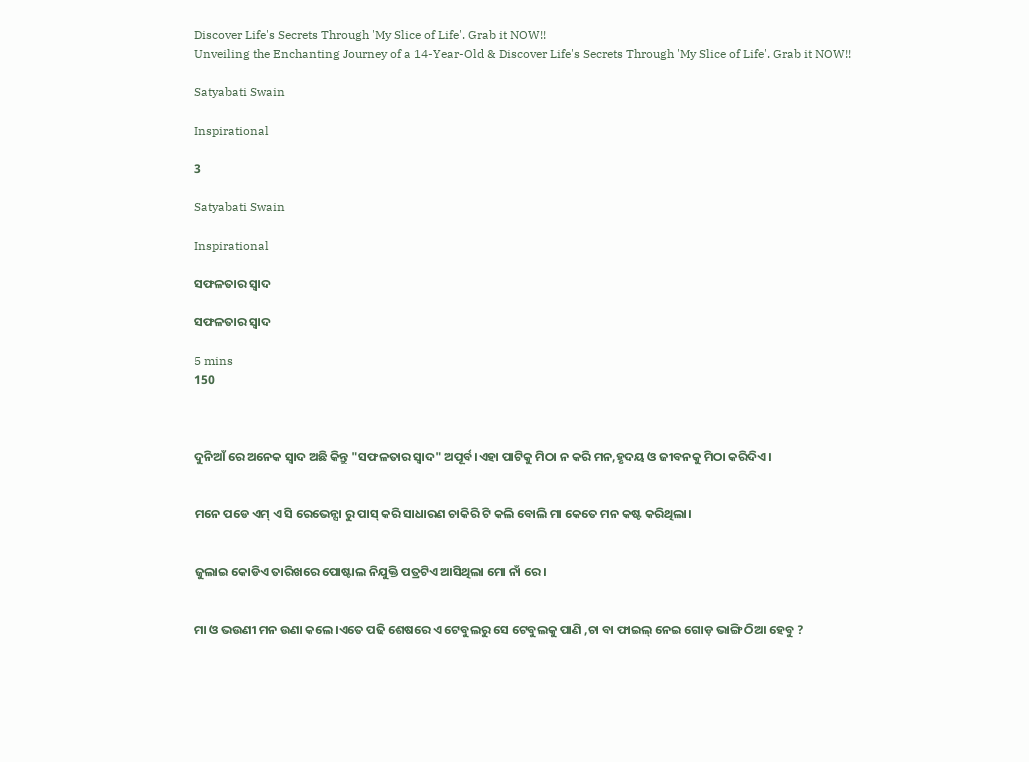Discover Life's Secrets Through 'My Slice of Life'. Grab it NOW!!
Unveiling the Enchanting Journey of a 14-Year-Old & Discover Life's Secrets Through 'My Slice of Life'. Grab it NOW!!

Satyabati Swain

Inspirational

3

Satyabati Swain

Inspirational

ସଫଳତାର ସ୍ୱାଦ

ସଫଳତାର ସ୍ୱାଦ

5 mins
150



ଦୁନିଆଁ ରେ ଅନେକ ସ୍ୱାଦ ଅଛି କିନ୍ତୁ "ସଫଳତାର ସ୍ୱାଦ" ଅପୂର୍ବ।ଏହା ପାଟିକୁ ମିଠା ନ କରି ମନ,ହୃଦୟ ଓ ଜୀବନକୁ ମିଠା କରିଦିଏ।


ମନେ ପଡେ ଏମ୍ ଏ ସି ରେଭେନ୍ସା ରୁ ପାସ୍ କରି ସାଧାରଣ ଚାକିରି ଟି କଲି ବୋଲି ମା କେତେ ମନ କଷ୍ଟ କରିଥିଲା।


ଜୁଲାଇ କୋଡିଏ ତାରିଖରେ ପୋଷ୍ଟାଲ ନିଯୁକ୍ତି ପତ୍ରଟିଏ ଆସିଥିଲା ମୋ ନାଁ ରେ।


ମା ଓ ଭଉଣୀ ମନ ଉଣା କଲେ।ଏତେ ପଢି ଶେଷରେ ଏ ଟେବୁଲରୁ ସେ ଟେବୁଲକୁ ପାଣି ,ଚା ବା ଫାଇଲ୍ ନେଇ ଗୋଡ଼ ଭାଙ୍ଗି ଠିଆ ହେବୁ ?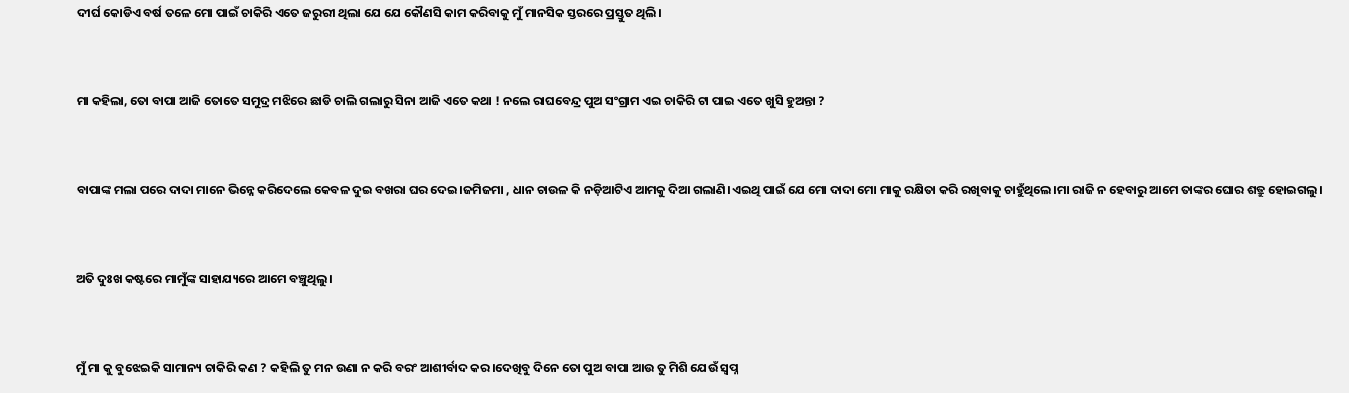ଦୀର୍ଘ କୋଡିଏ ବର୍ଷ ତଳେ ମୋ ପାଇଁ ଚାକିରି ଏତେ ଜରୁରୀ ଥିଲା ଯେ ଯେ କୌଣସି କାମ କରିବାକୁ ମୁଁ ମାନସିକ ସ୍ତରରେ ପ୍ରସ୍ତୁତ ଥିଲି।


ମା କହିଲା, ତୋ ବାପା ଆଜି ତୋତେ ସମୁଦ୍ର ମଝିରେ ଛାଡି ଚାଲି ଗଲାରୁ ସିନା ଆଜି ଏତେ କଥା ! ନଲେ ରାଘବେନ୍ଦ୍ର ପୁଅ ସଂଗ୍ରାମ ଏଇ ଚାକିରି ଟା ପାଇ ଏତେ ଖୁସି ହୁଅନ୍ତା ?


ବାପାଙ୍କ ମଲା ପରେ ଦାଦା ମାନେ ଭିନ୍ନେ କରିଦେଲେ କେବଳ ଦୁଇ ବଖରା ଘର ଦେଇ।ଜମିଜମା , ଧାନ ଚାଉଳ କି ନଡ଼ିଆଟିଏ ଆମକୁ ଦିଆ ଗଲାଣି।ଏଇଥି ପାଇଁ ଯେ ମୋ ଦାଦା ମୋ ମାକୁ ରକ୍ଷିତା କରି ରଖିବାକୁ ଚାହୁଁଥିଲେ।ମା ରାଜି ନ ହେବାରୁ ଆମେ ତାଙ୍କର ଘୋର ଶତ୍ରୁ ହୋଇଗଲୁ।


ଅତି ଦୁଃଖ କଷ୍ଟରେ ମାମୁଁଙ୍କ ସାହାଯ୍ୟରେ ଆମେ ବଞ୍ଚୁଥିଲୁ।


ମୁଁ ମା କୁ ବୁଝେଇକି ସାମାନ୍ୟ ଚାକିରି କଣ ? କହିଲି ତୁ ମନ ଉଣା ନ କରି ବରଂ ଆଶୀର୍ବାଦ କର।ଦେଖିବୁ ଦିନେ ତୋ ପୁଅ ବାପା ଆଉ ତୁ ମିଶି ଯେଉଁ ସ୍ବପ୍ନ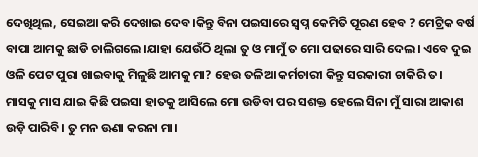ଦେଖିଥିଲ, ସେଇଆ କରି ଦେଖାଇ ଦେବ।କିନ୍ତୁ ବିନା ପଇସାରେ ସ୍ବପ୍ନ କେମିତି ପୂରଣ ହେବ ? ମେଟ୍ରିକ ବର୍ଷ ବାପା ଆମକୁ ଛାଡି ଚାଲିଗଲେ।ଯାହା ଯେଉଁଠି ଥିଲା ତୁ ଓ ମାମୁଁ ତ ମୋ ପଢାରେ ସାରି ଦେଲ। ଏବେ ଦୁଇ ଓଳି ପେଟ ପୁରା ଖାଇବାକୁ ମିଳୁଛି ଆମକୁ ମା? ହେଉ ତଳିଆ କର୍ମଚାରୀ କିନ୍ତୁ ସରକାରୀ ଚାକିରି ତ। ମାସକୁ ମାସ ଯାଇ କିଛି ପଇସା ହାତକୁ ଆସିଲେ ମୋ ଉଡିବା ପର ସଶକ୍ତ ହେଲେ ସିନା ମୁଁ ସାରା ଆକାଶ ଉଡ଼ି ପାରିବି। ତୁ ମନ ଊଣା କରନା ମା।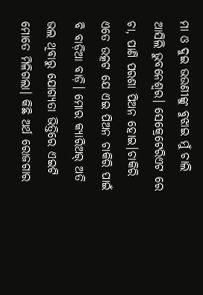ମା ଓ ଦୁଇ ଭଉଣୀଙ୍କୁ ବୁଝାଇ ମୁଁ ଚାଲି ଆସିଲି ଭୁବନେଶ୍ୱର। ସେକ୍ରେଟେରିଏଟ ରେ ଚା, ପାଣି ପରଶା ପିଅନ ହୋଇ।ଚାକିରି ଏତେ ଉତ୍କଟ ଯେ ଏଇ ପିଅନ ଚାକିରି ପାଇଁ ବି ବାଡ଼ିଆ ବାଡ଼ି। ମୋର କ୍ୟାରିଅର୍ ଅତି ଭଲ ଥିବାରୁ ଯୋଗ୍ୟତା ଭିତ୍ତିରେ ଏଇଟି ମୋତେ ମିଳିଗଲା। କିଛି ଅର୍ଥ ରୋଜଗାର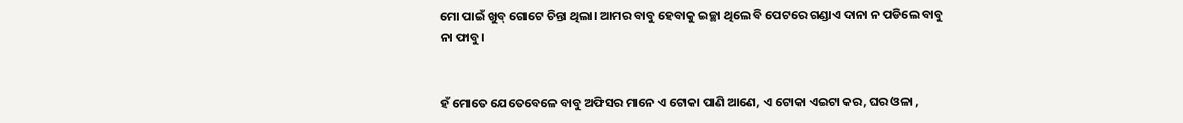ମୋ ପାଇଁ ଖୁବ୍ ଗୋଟେ ଚିନ୍ତା ଥିଲା। ଆମର ବାବୁ ହେବାକୁ ଇଚ୍ଛା ଥିଲେ ବି ପେଟରେ ଗଣ୍ଡାଏ ଦାନା ନ ପଡିଲେ ବାବୁ ନା ଫାବୁ।


ହଁ ମୋତେ ଯେତେବେଳେ ବାବୁ ଅଫିସର ମାନେ ଏ ଟୋକା ପାଣି ଆଣେ, ଏ ଟୋକା ଏଇଟା କର, ଘର ଓଳା ,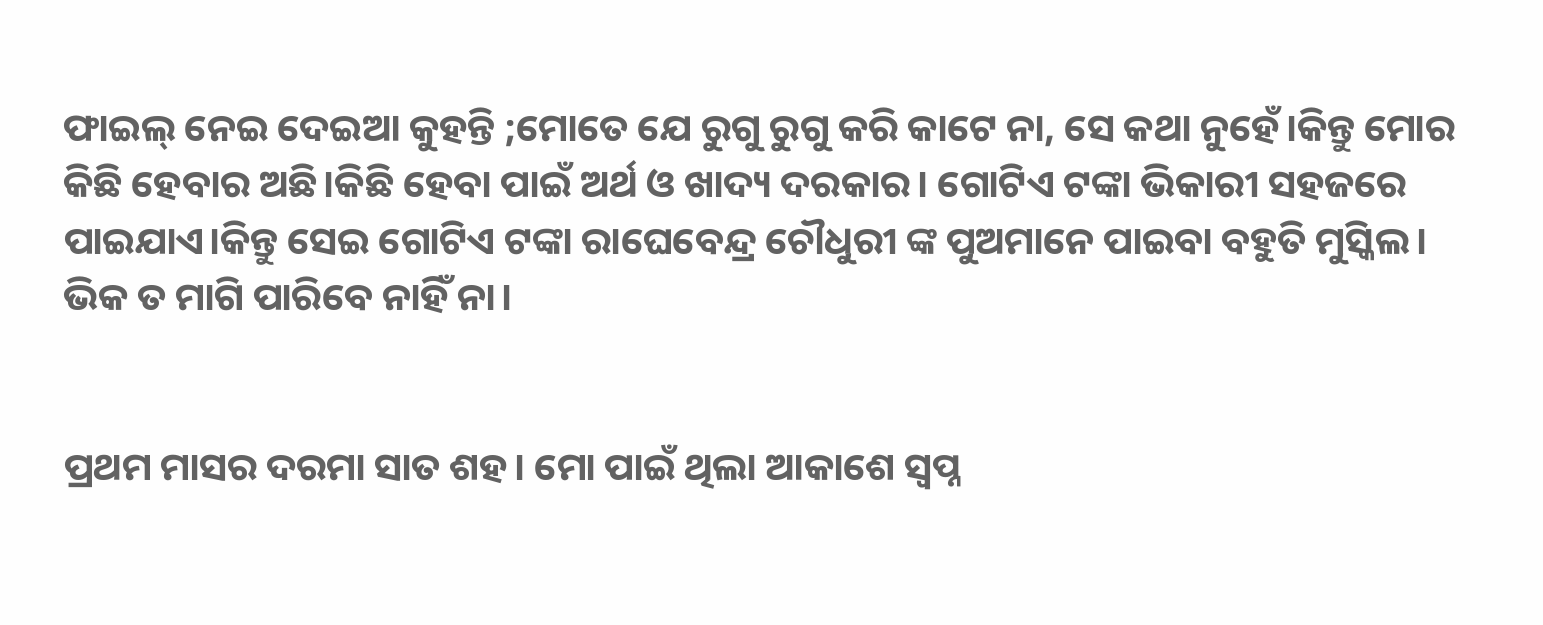ଫାଇଲ୍ ନେଇ ଦେଇଆ କୁହନ୍ତି ;ମୋତେ ଯେ ରୁଗୁ ରୁଗୁ କରି କାଟେ ନା, ସେ କଥା ନୁହେଁ।କିନ୍ତୁ ମୋର କିଛି ହେବାର ଅଛି।କିଛି ହେବା ପାଇଁ ଅର୍ଥ ଓ ଖାଦ୍ୟ ଦରକାର। ଗୋଟିଏ ଟଙ୍କା ଭିକାରୀ ସହଜରେ ପାଇଯାଏ।କିନ୍ତୁ ସେଇ ଗୋଟିଏ ଟଙ୍କା ରାଘେବେନ୍ଦ୍ର ଚୌଧୁରୀ ଙ୍କ ପୁଅମାନେ ପାଇବା ବହୁତି ମୁସ୍କିଲ। ଭିକ ତ ମାଗି ପାରିବେ ନାହିଁ ନା।


ପ୍ରଥମ ମାସର ଦରମା ସାତ ଶହ। ମୋ ପାଇଁ ଥିଲା ଆକାଶେ ସ୍ବପ୍ନ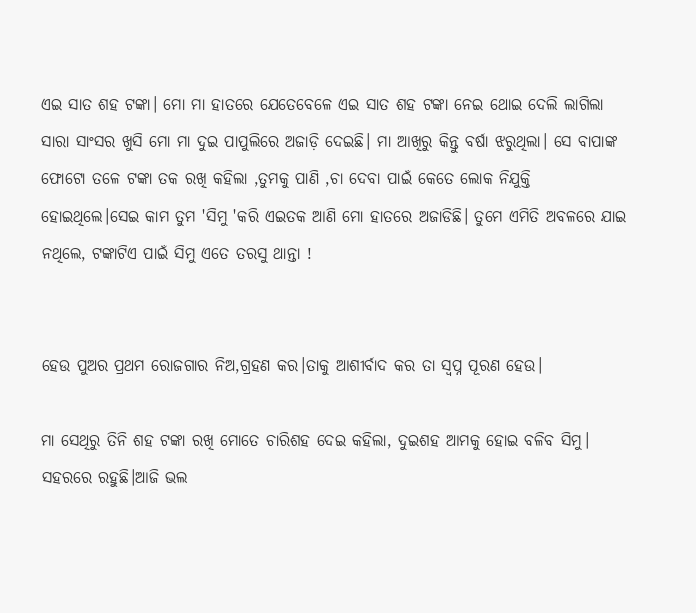ଏଇ ସାତ ଶହ ଟଙ୍କା। ମୋ ମା ହାତରେ ଯେତେବେଳେ ଏଇ ସାତ ଶହ ଟଙ୍କା ନେଇ ଥୋଇ ଦେଲି ଲାଗିଲା ସାରା ସାଂସର ଖୁସି ମୋ ମା ଦୁଇ ପାପୁଲିରେ ଅଜାଡ଼ି ଦେଇଛି। ମା ଆଖିରୁ କିନ୍ତୁ ବର୍ଷା ଝରୁଥିଲା। ସେ ବାପାଙ୍କ ଫୋଟୋ ତଳେ ଟଙ୍କା ତକ ରଖି କହିଲା ,ତୁମକୁ ପାଣି ,ଚା ଦେବା ପାଇଁ କେତେ ଲୋକ ନିଯୁକ୍ତି ହୋଇଥିଲେ।ସେଇ କାମ ତୁମ 'ସିମୁ 'କରି ଏଇତକ ଆଣି ମୋ ହାତରେ ଅଜାଡିଛି। ତୁମେ ଏମିତି ଅବଳରେ ଯାଇ ନଥିଲେ, ଟଙ୍କାଟିଏ ପାଇଁ ସିମୁ ଏତେ ତରସୁ ଥାନ୍ତା !


ହେଉ ପୁଅର ପ୍ରଥମ ରୋଜଗାର ନିଅ,ଗ୍ରହଣ କର।ତାକୁ ଆଶୀର୍ବାଦ କର ତା ସ୍ୱପ୍ନ ପୂରଣ ହେଉ।

ମା ସେଥିରୁ ତିନି ଶହ ଟଙ୍କା ରଖି ମୋତେ ଚାରିଶହ ଦେଇ କହିଲା, ଦୁଇଶହ ଆମକୁ ହୋଇ ବଳିବ ସିମୁ। ସହରରେ ରହୁଛି।ଆଜି ଭଲ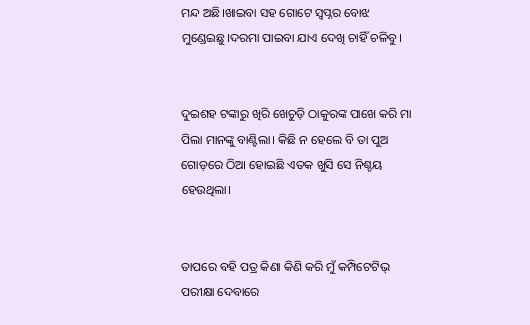ମନ୍ଦ ଅଛି।ଖାଇବା ସହ ଗୋଟେ ସ୍ବପ୍ନର ବୋଝ ମୁଣ୍ଡେଇଛୁ।ଦରମା ପାଇବା ଯାଏ ଦେଖି ଚାହିଁ ଚଳିବୁ।


ଦୁଇଶହ ଟଙ୍କାରୁ ଖିରି ଖେଚୁଡ଼ି ଠାକୁରଙ୍କ ପାଖେ କରି ମା ପିଲା ମାନଙ୍କୁ ବାଣ୍ଟିଲା। କିଛି ନ ହେଲେ ବି ତା ପୁଅ ଗୋଡ଼ରେ ଠିଆ ହୋଇଛି ଏତକ ଖୁସି ସେ ନିଶ୍ଚୟ ହେଉଥିଲା।


ତାପରେ ବହି ପତ୍ର କିଣା କିଣି କରି ମୁଁ କମ୍ପିଟେଟିଭ୍ ପରୀକ୍ଷା ଦେବାରେ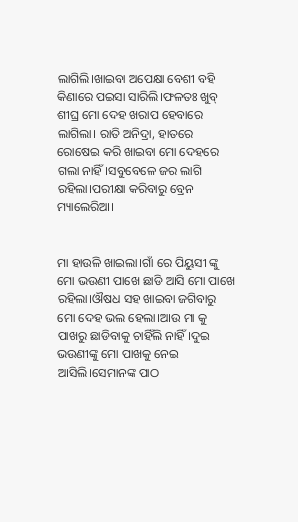ଲାଗିଲି।ଖାଇବା ଅପେକ୍ଷା ବେଶୀ ବହି କିଣାରେ ପଇସା ସାରିଲି।ଫଳତଃ ଖୁବ୍ ଶୀଘ୍ର ମୋ ଦେହ ଖରାପ ହେବାରେ ଲାଗିଲା। ରାତି ଅନିଦ୍ରା, ହାତରେ ରୋଷେଇ କରି ଖାଇବା ମୋ ଦେହରେ ଗଲା ନାହିଁ।ସବୁବେଳେ ଜର ଲାଗି ରହିଲା।ପରୀକ୍ଷା କରିବାରୁ ବ୍ରେନ ମ୍ୟାଲେରିଆ।


ମା ହାଉଳି ଖାଇଲା।ଗାଁ ରେ ପିୟୁସୀ ଙ୍କୁ ମୋ ଭଉଣୀ ପାଖେ ଛାଡି ଆସି ମୋ ପାଖେ ରହିଲା।ଔଷଧ ସହ ଖାଇବା ଜଗିବାରୁ ମୋ ଦେହ ଭଲ ହେଲା।ଆଉ ମା କୁ ପାଖରୁ ଛାଡିବାକୁ ଚାହିଁଲି ନାହିଁ।ଦୁଇ ଭଉଣୀଙ୍କୁ ମୋ ପାଖକୁ ନେଇ ଆସିଲି।ସେମାନଙ୍କ ପାଠ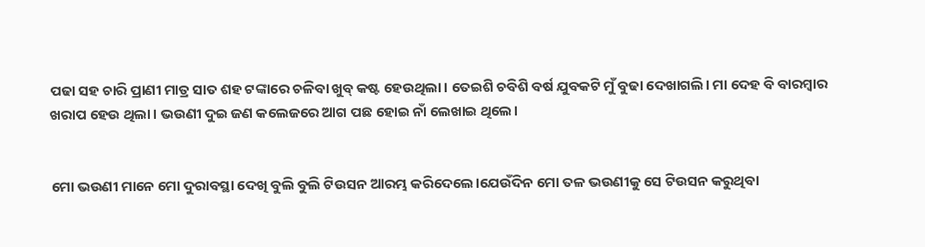ପଢା ସହ ଚାରି ପ୍ରାଣୀ ମାତ୍ର ସାତ ଶହ ଟଙ୍କାରେ ଚଳିବା ଖୁବ୍ କଷ୍ଟ ହେଉଥିଲା। ତେଇଶି ଚବିଶି ବର୍ଷ ଯୁବକଟି ମୁଁ ବୁଢା ଦେଖାଗଲି। ମା ଦେହ ବି ବାରମ୍ବାର ଖରାପ ହେଉ ଥିଲା। ଭଉଣୀ ଦୁଇ ଜଣ କଲେଜରେ ଆଗ ପଛ ହୋଇ ନାଁ ଲେଖାଇ ଥିଲେ।


ମୋ ଭଉଣୀ ମାନେ ମୋ ଦୁରାବସ୍ଥା ଦେଖି ବୁଲି ବୁଲି ଟିଉସନ ଆରମ୍ଭ କରିଦେଲେ।ଯେଉଁଦିନ ମୋ ତଳ ଭଉଣୀକୁ ସେ ଟିଉସନ କରୁଥିବା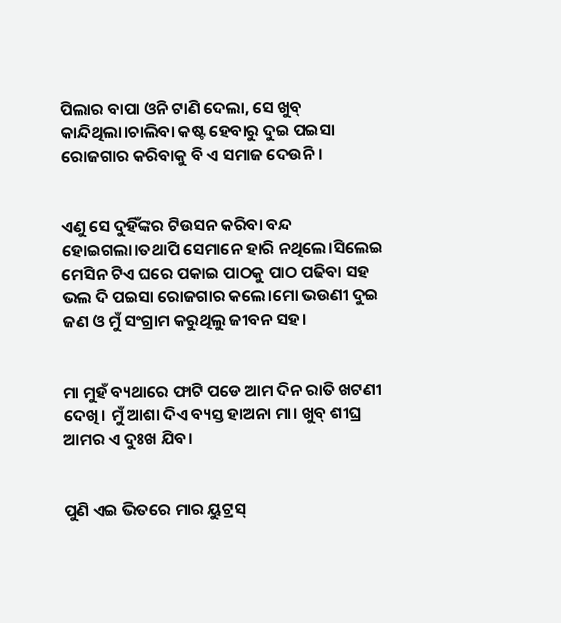ପିଲାର ବାପା ଓନି ଟାଣି ଦେଲା, ସେ ଖୁବ୍ କାନ୍ଦିଥିଲା।ଚାଲିବା କଷ୍ଟ ହେବାରୁ ଦୁଇ ପଇସା ରୋଜଗାର କରିବାକୁ ବି ଏ ସମାଜ ଦେଉନି।


ଏଣୁ ସେ ଦୁହିଁଙ୍କର ଟିଉସନ କରିବା ବନ୍ଦ ହୋଇଗଲା।ତଥାପି ସେମାନେ ହାରି ନଥିଲେ।ସିଲେଇ ମେସିନ ଟିଏ ଘରେ ପକାଇ ପାଠକୁ ପାଠ ପଢିବା ସହ ଭଲ ଦି ପଇସା ରୋଜଗାର କଲେ।ମୋ ଭଉଣୀ ଦୁଇ ଜଣ ଓ ମୁଁ ସଂଗ୍ରାମ କରୁଥିଲୁ ଜୀବନ ସହ।


ମା ମୁହଁ ବ୍ୟଥାରେ ଫାଟି ପଡେ ଆମ ଦିନ ରାତି ଖଟଣୀ ଦେଖି। ମୁଁ ଆଶା ଦିଏ ବ୍ୟସ୍ତ ହାଅନା ମା। ଖୁବ୍ ଶୀଘ୍ର ଆମର ଏ ଦୁଃଖ ଯିବ।


ପୁଣି ଏଇ ଭିତରେ ମାର ୟୁଟ୍ରସ୍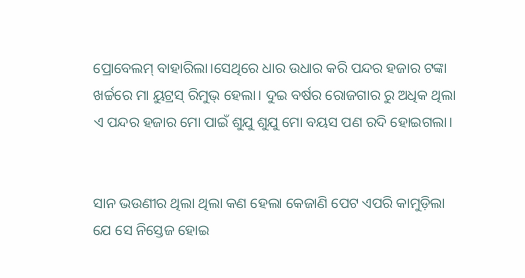ପ୍ରୋବେଲମ୍ ବାହାରିଲା।ସେଥିରେ ଧାର ଉଧାର କରି ପନ୍ଦର ହଜାର ଟଙ୍କା ଖର୍ଚ୍ଚରେ ମା ୟୁଟ୍ରସ୍ ରିମୁଭ୍ ହେଲା। ଦୁଇ ବର୍ଷର ରୋଜଗାର ରୁ ଅଧିକ ଥିଲା ଏ ପନ୍ଦର ହଜାର ମୋ ପାଇଁ ଶୁଯୁ ଶୁଯୁ ମୋ ବୟସ ପଣ ରଦି ହୋଇଗଲା।


ସାନ ଭଉଣୀର ଥିଲା ଥିଲା କଣ ହେଲା କେଜାଣି ପେଟ ଏପରି କାମୁଡ଼ିଲା ଯେ ସେ ନିସ୍ତେଜ ହୋଇ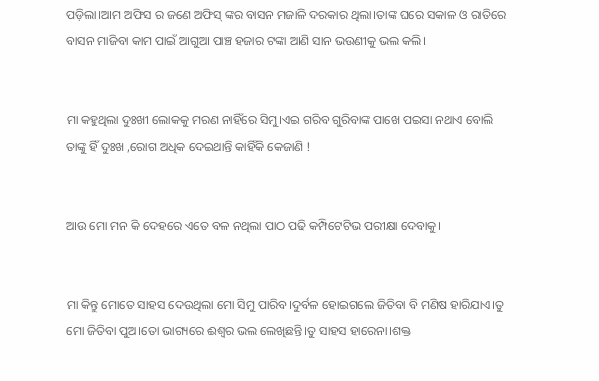ପଡ଼ିଲା।ଆମ ଅଫିସ ର ଜଣେ ଅଫିସ୍ ଙ୍କର ବାସନ ମଜାଳି ଦରକାର ଥିଲା।ତାଙ୍କ ଘରେ ସକାଳ ଓ ରାତିରେ ବାସନ ମାଜିବା କାମ ପାଇଁ ଆଗୁଆ ପାଞ୍ଚ ହଜାର ଟଙ୍କା ଆଣି ସାନ ଭଉଣୀକୁ ଭଲ କଲି।


ମା କହୁଥିଲା ଦୁଃଖୀ ଲୋକକୁ ମରଣ ନାହିଁରେ ସିମୁ।ଏଇ ଗରିବ ଗୁରିବାଙ୍କ ପାଖେ ପଇସା ନଥାଏ ବୋଲି ତାଙ୍କୁ ହିଁ ଦୁଃଖ ,ରୋଗ ଅଧିକ ଦେଇଥାନ୍ତି କାହିଁକି କେଜାଣି !


ଆଉ ମୋ ମନ କି ଦେହରେ ଏତେ ବଳ ନଥିଲା ପାଠ ପଢି କମ୍ପିଟେଟିଭ ପରୀକ୍ଷା ଦେବାକୁ।


ମା କିନ୍ତୁ ମୋତେ ସାହସ ଦେଉଥିଲା ମୋ ସିମୁ ପାରିବ।ଦୁର୍ବଳ ହୋଇଗଲେ ଜିତିବା ବି ମଣିଷ ହାରିଯାଏ।ତୁ ମୋ ଜିତିବା ପୁଅ।ତୋ ଭାଗ୍ୟରେ ଈଶ୍ବର ଭଲ ଲେଖିଛନ୍ତି।ତୁ ସାହସ ହାରେନା।ଶକ୍ତ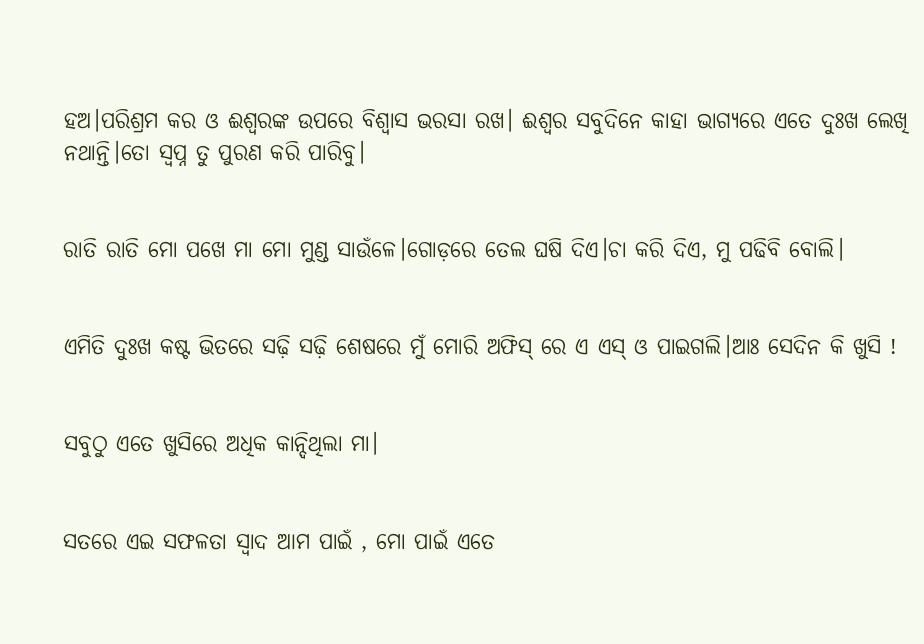ହଅ।ପରିଶ୍ରମ କର ଓ ଈଶ୍ବରଙ୍କ ଉପରେ ବିଶ୍ବାସ ଭରସା ରଖ। ଈଶ୍ୱର ସବୁଦିନେ କାହା ଭାଗ୍ୟରେ ଏତେ ଦୁଃଖ ଲେଖି ନଥାନ୍ତି।ତୋ ସ୍ୱପ୍ନ ତୁ ପୁରଣ କରି ପାରିବୁ।


ରାତି ରାତି ମୋ ପଖେ ମା ମୋ ମୁଣ୍ଡ ସାଉଁଳେ।ଗୋଡ଼ରେ ତେଲ ଘଷି ଦିଏ।ଚା କରି ଦିଏ, ମୁ ପଢିବି ବୋଲି।


ଏମିତି ଦୁଃଖ କଷ୍ଟ ଭିତରେ ସଢ଼ି ସଢ଼ି ଶେଷରେ ମୁଁ ମୋରି ଅଫିସ୍ ରେ ଏ ଏସ୍ ଓ ପାଇଗଲି।ଆଃ ସେଦିନ କି ଖୁସି !


ସବୁଠୁ ଏତେ ଖୁସିରେ ଅଧିକ କାନ୍ଦିଥିଲା ମା।


ସତରେ ଏଇ ସଫଳତା ସ୍ୱାଦ ଆମ ପାଇଁ , ମୋ ପାଇଁ ଏତେ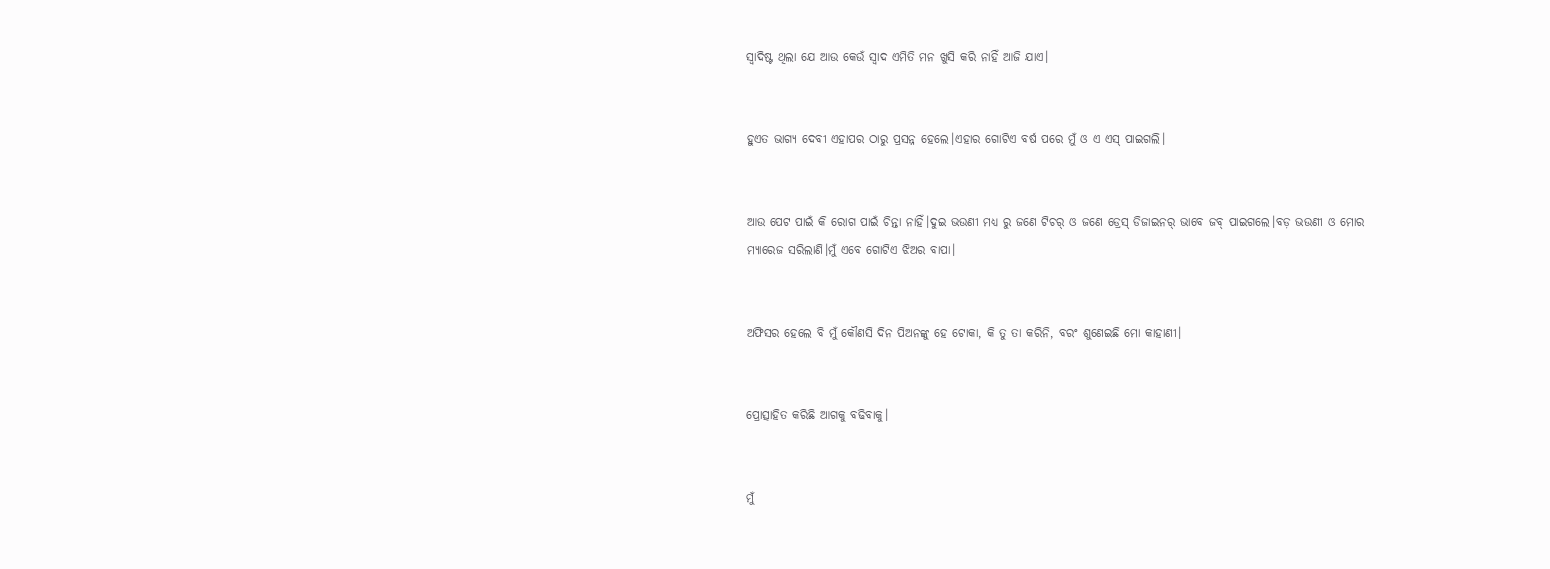ସ୍ୱାଦିଷ୍ଟ ଥିଲା ଯେ ଆଉ କେଉଁ ସ୍ୱାଦ ଏମିତି ମନ ଖୁସି କରି ନାହିଁ ଆଜି ଯାଏ।


ହୁଏତ ଭାଗ୍ୟ ଦେବୀ ଏହାପର ଠାରୁ ପ୍ରସନ୍ନ ହେଲେ।ଏହାର ଗୋଟିଏ ବର୍ଷ ପରେ ମୁଁ ଓ ଏ ଏସ୍ ପାଇଗଲି।


ଆଉ ପେଟ ପାଇଁ କି ରୋଗ ପାଇଁ ଚିନ୍ତା ନାହିଁ।ଦୁଇ ଭଉଣୀ ମଧ୍ୟ ରୁ ଜଣେ ଟିଚର୍ ଓ ଜଣେ ଡ୍ରେସ୍ ଡିଜାଇନର୍ ଭାବେ ଜବ୍ ପାଇଗଲେ।ବଡ଼ ଭଉଣୀ ଓ ମୋର ମ୍ୟାରେଜ ସରିଲାଣି।ମୁଁ ଏବେ ଗୋଟିଏ ଝିଅର ବାପା।


ଅଫିସର ହେଲେ ବି ମୁଁ କୌଣସି ଦିନ ପିଅନଙ୍କୁ ହେ ଟୋକା, କି ତୁ ତା କରିନି, ବରଂ ଶୁଣେଇଛି ମୋ କାହାଣୀ।


ପ୍ରୋତ୍ସାହିତ କରିଛି ଆଗକୁ ବଢିବାକୁ।


ମୁଁ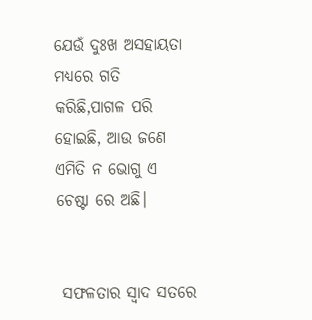ଯେଉଁ ଦୁଃଖ ଅସହାୟତା ମଧ୍ୟରେ ଗତି କରିଛି,ପାଗଳ ପରି ହୋଇଛି, ଆଉ ଜଣେ ଏମିତି ନ ଭୋଗୁ ଏ ଚେଷ୍ଟା ରେ ଅଛି।


 ସଫଳତାର ସ୍ୱାଦ ସତରେ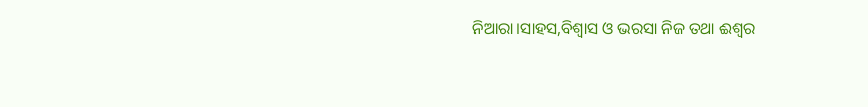ନିଆରା।ସାହସ,ବିଶ୍ୱାସ ଓ ଭରସା ନିଜ ତଥା ଈଶ୍ୱର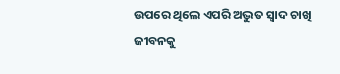ଉପରେ ଥିଲେ ଏପରି ଅଦ୍ଭୁତ ସ୍ୱାଦ ଚାଖି ଜୀବନକୁ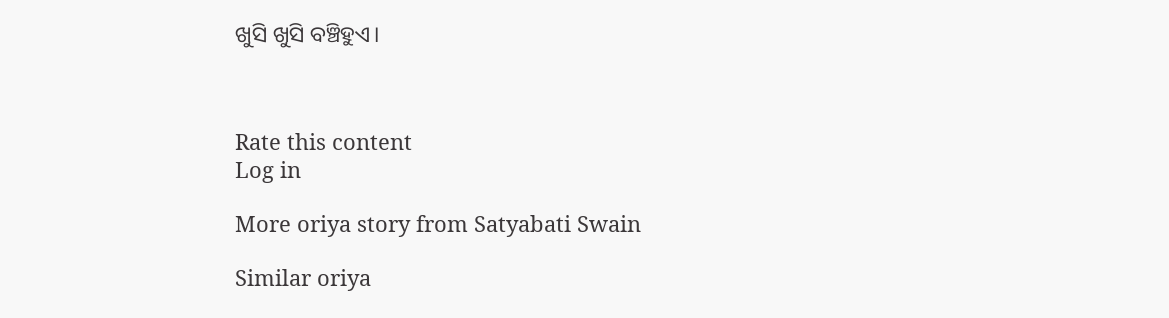ଖୁସି ଖୁସି ବଞ୍ଚିହୁଏ।



Rate this content
Log in

More oriya story from Satyabati Swain

Similar oriya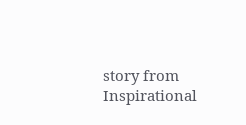story from Inspirational